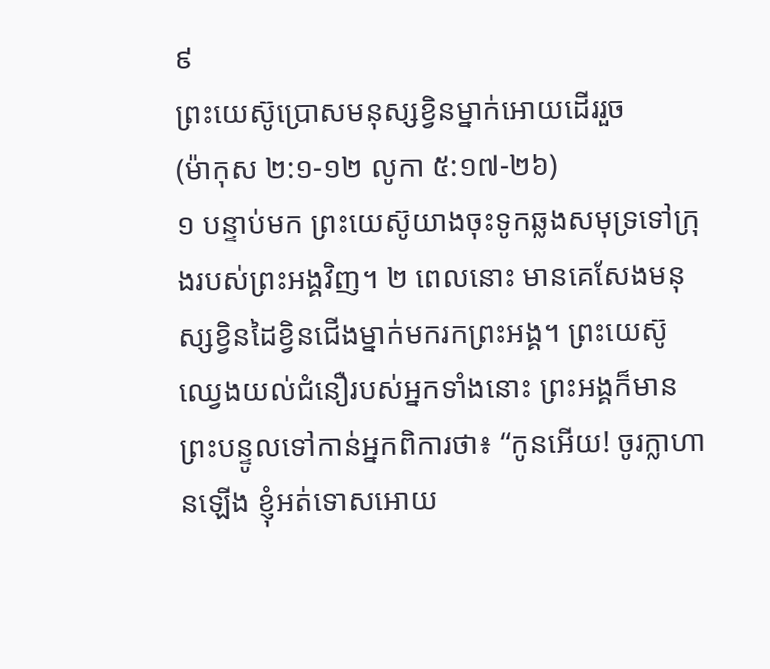៩
ព្រះយេស៊ូប្រោសមនុស្សខ្វិនម្នាក់អោយដើររួច
(ម៉ាកុស ២:១-១២ លូកា ៥:១៧-២៦)
១ បន្ទាប់មក ព្រះយេស៊ូយាងចុះទូកឆ្លងសមុទ្រទៅក្រុងរបស់ព្រះអង្គវិញ។ ២ ពេលនោះ មានគេសែងមនុស្សខ្វិនដៃខ្វិនជើងម្នាក់មករកព្រះអង្គ។ ព្រះយេស៊ូឈ្វេងយល់ជំនឿរបស់អ្នកទាំងនោះ ព្រះអង្គក៏មានព្រះបន្ទូលទៅកាន់អ្នកពិការថា៖ “កូនអើយ! ចូរក្លាហានឡើង ខ្ញុំអត់ទោសអោយ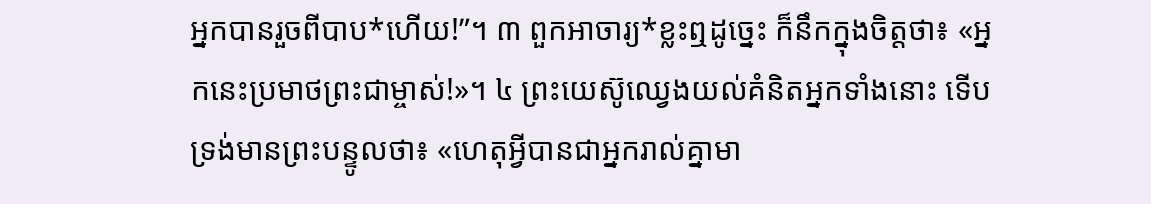អ្នកបានរួចពីបាប*ហើយ!”។ ៣ ពួកអាចារ្យ*ខ្លះឮដូច្នេះ ក៏នឹកក្នុងចិត្តថា៖ «អ្នកនេះប្រមាថព្រះជាម្ចាស់!»។ ៤ ព្រះយេស៊ូឈ្វេងយល់គំនិតអ្នកទាំងនោះ ទើបទ្រង់មានព្រះបន្ទូលថា៖ «ហេតុអ្វីបានជាអ្នករាល់គ្នាមា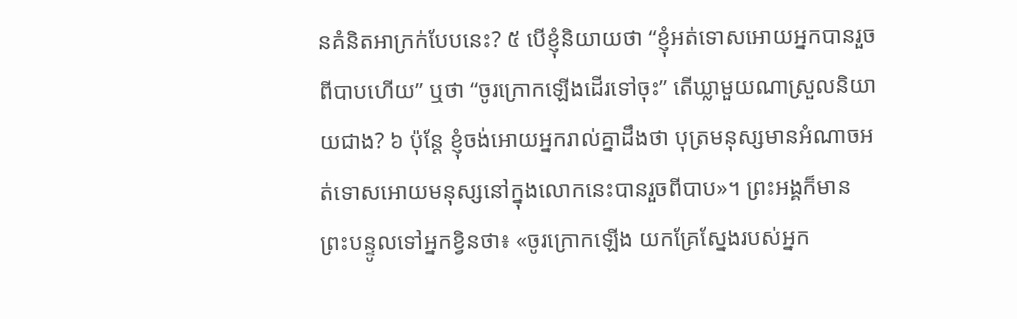នគំនិតអាក្រក់បែបនេះ? ៥ បើខ្ញុំនិយាយថា “ខ្ញុំអត់ទោសអោយអ្នកបានរួចពីបាបហើយ” ឬថា “ចូរក្រោកឡើងដើរទៅចុះ” តើឃ្លាមួយណាស្រួលនិយាយជាង? ៦ ប៉ុន្តែ ខ្ញុំចង់អោយអ្នករាល់គ្នាដឹងថា បុត្រមនុស្សមានអំណាចអត់ទោសអោយមនុស្សនៅក្នុងលោកនេះបានរួចពីបាប»។ ព្រះអង្គក៏មានព្រះបន្ទូលទៅអ្នកខ្វិនថា៖ «ចូរក្រោកឡើង យកគ្រែស្នែងរបស់អ្នក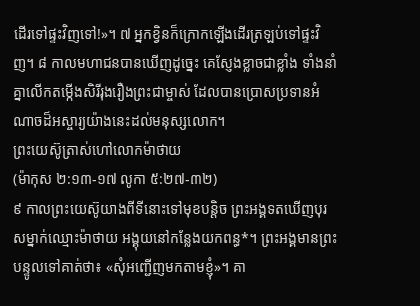ដើរទៅផ្ទះវិញទៅ!»។ ៧ អ្នកខ្វិនក៏ក្រោកឡើងដើរត្រឡប់ទៅផ្ទះវិញ។ ៨ កាលមហាជនបានឃើញដូច្នេះ គេស្ញែងខ្លាចជាខ្លាំង ទាំងនាំគ្នាលើកតម្កើងសិរីរុងរឿងព្រះជាម្ចាស់ ដែលបានប្រោសប្រទានអំណាចដ៏អស្ចារ្យយ៉ាងនេះដល់មនុស្សលោក។
ព្រះយេស៊ូត្រាស់ហៅលោកម៉ាថាយ
(ម៉ាកុស ២:១៣-១៧ លូកា ៥:២៧-៣២)
៩ កាលព្រះយេស៊ូយាងពីទីនោះទៅមុខបន្តិច ព្រះអង្គទតឃើញបុរសម្នាក់ឈ្មោះម៉ាថាយ អង្គុយនៅកន្លែងយកពន្ធ*។ ព្រះអង្គមានព្រះបន្ទូលទៅគាត់ថា៖ «សុំអញ្ជើញមកតាមខ្ញុំ»។ គា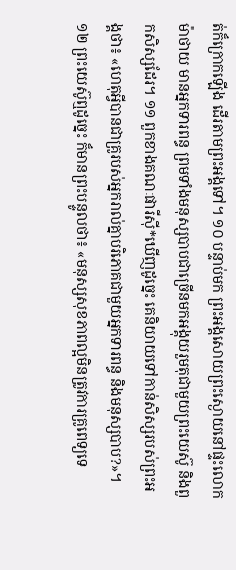ត់ក៏ក្រោកឡើង ដើរតាមព្រះអង្គទៅ។ ១០ បន្ទាប់មក ព្រះអង្គសោយព្រះស្ងោយនៅផ្ទះលោកម៉ាថាយ មានអ្នកទារពន្ធ ព្រមទាំងមនុស្សបាបជាច្រើនមកអង្គុយរួមតុជាមួយព្រះយេស៊ូ និងពួកសិស្សដែរ។ ១១ ពួកខាងគណៈផារីស៊ី*ឃើញដូច្នេះ គេនិយាយទៅកាន់សិស្សរបស់ព្រះអង្គថា៖ «ហេតុអ្វីបានជាគ្រូរបស់អ្នករាល់គ្នាបរិភោគជាមួយអ្នកទារពន្ធ និងមនុស្សបាប?»។ ១២ ព្រះយេស៊ូឮដូច្នេះ ក៏មានព្រះបន្ទូលថា៖ «មនុស្សសុខភាពល្អមិនត្រូវការគ្រូពេទ្យទេ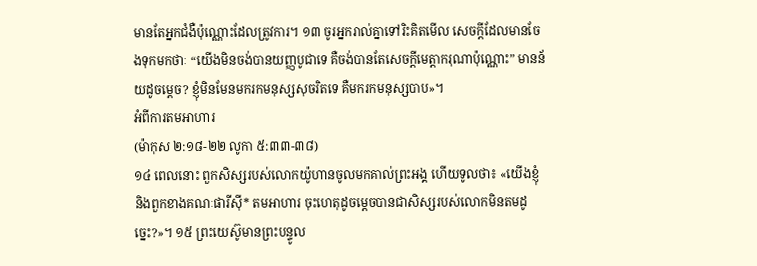មានតែអ្នកជំងឺប៉ុណ្ណោះដែលត្រូវការ។ ១៣ ចូរអ្នករាល់គ្នាទៅរិះគិតមើល សេចក្ដីដែលមានចែងទុកមកថាៈ “យើងមិនចង់បានយញ្ញបូជាទេ គឺចង់បានតែសេចក្ដីមេត្តាករុណាប៉ុណ្ណោះ” មានន័យដូចម្ដេច? ខ្ញុំមិនមែនមករកមនុស្សសុចរិតទេ គឺមករកមនុស្សបាប»។
អំពីការតមអាហារ
(ម៉ាកុស ២:១៨-២២ លូកា ៥:៣៣-៣៨)
១៤ ពេលនោះ ពួកសិស្សរបស់លោកយ៉ូហានចូលមកគាល់ព្រះអង្គ ហើយទូលថា៖ «យើងខ្ញុំ និងពួកខាងគណៈផារីស៊ី* តមអាហារ ចុះហេតុដូចម្ដេចបានជាសិស្សរបស់លោកមិនតមដូច្នេះ?»។ ១៥ ព្រះយេស៊ូមានព្រះបន្ទូល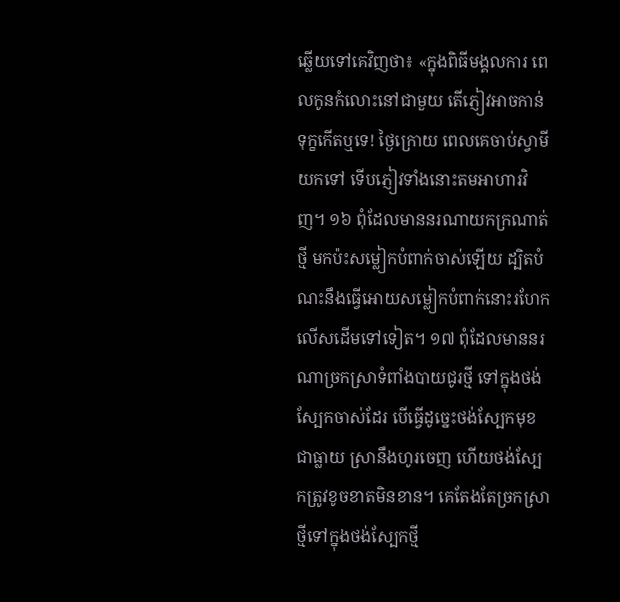ឆ្លើយទៅគេវិញថា៖ «ក្នុងពិធីមង្គលការ ពេលកូនកំលោះនៅជាមួយ តើភ្ញៀវអាចកាន់ទុក្ខកើតឬទេ! ថ្ងៃក្រោយ ពេលគេចាប់ស្វាមីយកទៅ ទើបភ្ញៀវទាំងនោះតមអាហារវិញ។ ១៦ ពុំដែលមាននរណាយកក្រណាត់ថ្មី មកប៉ះសម្លៀកបំពាក់ចាស់ឡើយ ដ្បិតបំណះនឹងធ្វើអោយសម្លៀកបំពាក់នោះរហែកលើសដើមទៅទៀត។ ១៧ ពុំដែលមាននរណាច្រកស្រាទំពាំងបាយជូរថ្មី ទៅក្នុងថង់ស្បែកចាស់ដែរ បើធ្វើដូច្នេះថង់ស្បែកមុខជាធ្លាយ ស្រានឹងហូរចេញ ហើយថង់ស្បែកត្រូវខូចខាតមិនខាន។ គេតែងតែច្រកស្រាថ្មីទៅក្នុងថង់ស្បែកថ្មី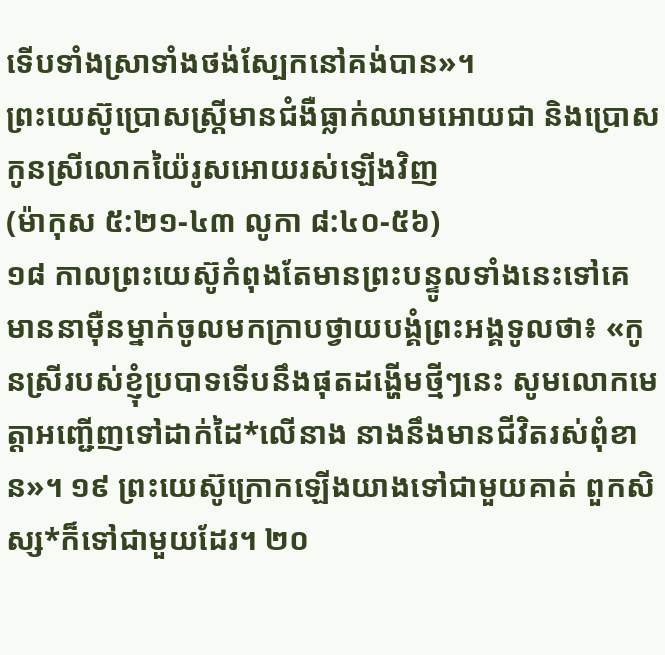ទើបទាំងស្រាទាំងថង់ស្បែកនៅគង់បាន»។
ព្រះយេស៊ូប្រោសស្ដ្រីមានជំងឺធ្លាក់ឈាមអោយជា និងប្រោសកូនស្រីលោកយ៉ៃរូសអោយរស់ឡើងវិញ
(ម៉ាកុស ៥:២១-៤៣ លូកា ៨:៤០-៥៦)
១៨ កាលព្រះយេស៊ូកំពុងតែមានព្រះបន្ទូលទាំងនេះទៅគេ មាននាម៉ឺនម្នាក់ចូលមកក្រាបថ្វាយបង្គំព្រះអង្គទូលថា៖ «កូនស្រីរបស់ខ្ញុំប្របាទទើបនឹងផុតដង្ហើមថ្មីៗនេះ សូមលោកមេត្តាអញ្ជើញទៅដាក់ដៃ*លើនាង នាងនឹងមានជីវិតរស់ពុំខាន»។ ១៩ ព្រះយេស៊ូក្រោកឡើងយាងទៅជាមួយគាត់ ពួកសិស្ស*ក៏ទៅជាមួយដែរ។ ២០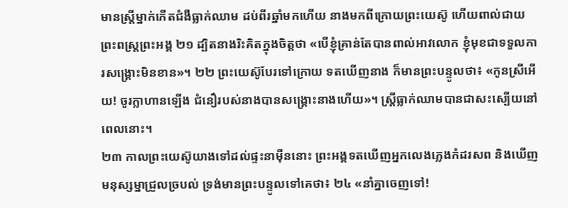មានស្ត្រីម្នាក់កើតជំងឺធ្លាក់ឈាម ដប់ពីរឆ្នាំមកហើយ នាងមកពីក្រោយព្រះយេស៊ូ ហើយពាល់ជាយព្រះពស្ដ្រព្រះអង្គ ២១ ដ្បិតនាងរិះគិតក្នុងចិត្តថា «បើខ្ញុំគ្រាន់តែបានពាល់អាវលោក ខ្ញុំមុខជាទទួលការសង្គ្រោះមិនខាន»។ ២២ ព្រះយេស៊ូបែរទៅក្រោយ ទតឃើញនាង ក៏មានព្រះបន្ទូលថា៖ «កូនស្រីអើយ! ចូរក្លាហានឡើង ជំនឿរបស់នាងបានសង្គ្រោះនាងហើយ»។ ស្ដ្រីធ្លាក់ឈាមបានជាសះស្បើយនៅពេលនោះ។
២៣ កាលព្រះយេស៊ូយាងទៅដល់ផ្ទះនាម៉ឺននោះ ព្រះអង្គទតឃើញអ្នកលេងភ្លេងកំដរសព និងឃើញមនុស្សម្នាជ្រួលច្របល់ ទ្រង់មានព្រះបន្ទូលទៅគេថា៖ ២៤ «នាំគ្នាចេញទៅ!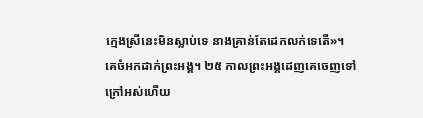ក្មេងស្រីនេះមិនស្លាប់ទេ នាងគ្រាន់តែដេកលក់ទេតើ»។ គេចំអកដាក់ព្រះអង្គ។ ២៥ កាលព្រះអង្គដេញគេចេញទៅក្រៅអស់ហើយ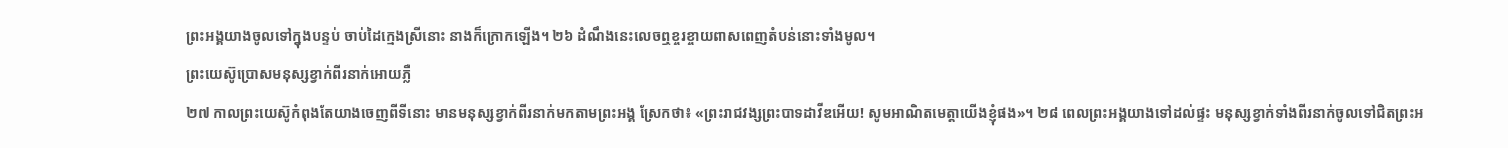ព្រះអង្គយាងចូលទៅក្នុងបន្ទប់ ចាប់ដៃក្មេងស្រីនោះ នាងក៏ក្រោកឡើង។ ២៦ ដំណឹងនេះលេចឮខ្ចរខ្ចាយពាសពេញតំបន់នោះទាំងមូល។
ព្រះយេស៊ូប្រោសមនុស្សខ្វាក់ពីរនាក់អោយភ្លឺ
២៧ កាលព្រះយេស៊ូកំពុងតែយាងចេញពីទីនោះ មានមនុស្សខ្វាក់ពីរនាក់មកតាមព្រះអង្គ ស្រែកថា៖ «ព្រះរាជវង្សព្រះបាទដាវីឌអើយ! សូមអាណិតមេត្តាយើងខ្ញុំផង»។ ២៨ ពេលព្រះអង្គយាងទៅដល់ផ្ទះ មនុស្សខ្វាក់ទាំងពីរនាក់ចូលទៅជិតព្រះអ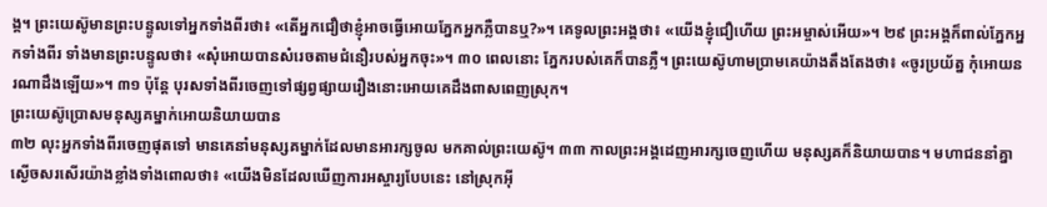ង្គ។ ព្រះយេស៊ូមានព្រះបន្ទូលទៅអ្នកទាំងពីរថា៖ «តើអ្នកជឿថាខ្ញុំអាចធ្វើអោយភ្នែកអ្នកភ្លឺបានឬ?»។ គេទូលព្រះអង្គថា៖ «យើងខ្ញុំជឿហើយ ព្រះអម្ចាស់អើយ»។ ២៩ ព្រះអង្គក៏ពាល់ភ្នែកអ្នកទាំងពីរ ទាំងមានព្រះបន្ទូលថា៖ «សុំអោយបានសំរេចតាមជំនឿរបស់អ្នកចុះ»។ ៣០ ពេលនោះ ភ្នែករបស់គេក៏បានភ្លឺ។ ព្រះយេស៊ូហាមប្រាមគេយ៉ាងតឹងតែងថា៖ «ចូរប្រយ័ត្ន កុំអោយនរណាដឹងឡើយ»។ ៣១ ប៉ុន្តែ បុរសទាំងពីរចេញទៅផ្សព្វផ្សាយរឿងនោះអោយគេដឹងពាសពេញស្រុក។
ព្រះយេស៊ូប្រោសមនុស្សគម្នាក់អោយនិយាយបាន
៣២ លុះអ្នកទាំងពីរចេញផុតទៅ មានគេនាំមនុស្សគម្នាក់ដែលមានអារក្សចូល មកគាល់ព្រះយេស៊ូ។ ៣៣ កាលព្រះអង្គដេញអារក្សចេញហើយ មនុស្សគក៏និយាយបាន។ មហាជននាំគ្នាស្ងើចសរសើរយ៉ាងខ្លាំងទាំងពោលថា៖ «យើងមិនដែលឃើញការអស្ចារ្យបែបនេះ នៅស្រុកអ៊ី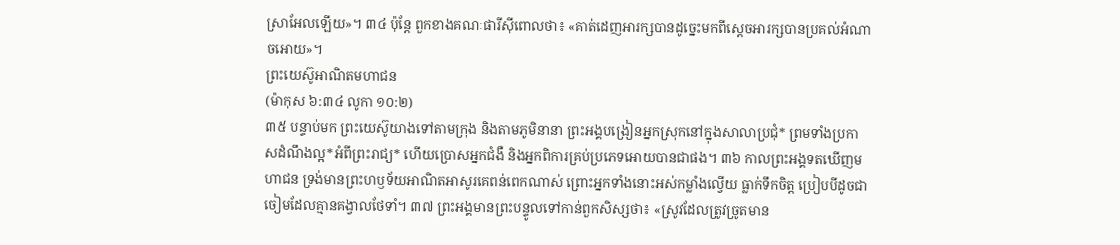ស្រាអែលឡើយ»។ ៣៤ ប៉ុន្តែ ពួកខាងគណៈផារីស៊ីពោលថា៖ «គាត់ដេញអារក្សបានដូច្នេះមកពីស្ដេចអារក្សបានប្រគល់អំណាចអោយ»។
ព្រះយេស៊ូអាណិតមហាជន
(ម៉ាកុស ៦:៣៤ លូកា ១០:២)
៣៥ បន្ទាប់មក ព្រះយេស៊ូយាងទៅតាមក្រុង និងតាមភូមិនានា ព្រះអង្គបង្រៀនអ្នកស្រុកនៅក្នុងសាលាប្រជុំ* ព្រមទាំងប្រកាសដំណឹងល្អ*អំពីព្រះរាជ្យ* ហើយប្រោសអ្នកជំងឺ និងអ្នកពិការគ្រប់ប្រភេទអោយបានជាផង។ ៣៦ កាលព្រះអង្គទតឃើញមហាជន ទ្រង់មានព្រះហឫទ័យអាណិតអាសូរគេពន់ពេកណាស់ ព្រោះអ្នកទាំងនោះអស់កម្លាំងល្វើយ ធ្លាក់ទឹកចិត្ត ប្រៀបបីដូចជាចៀមដែលគ្មានគង្វាលថែទាំ។ ៣៧ ព្រះអង្គមានព្រះបន្ទូលទៅកាន់ពួកសិស្សថា៖ «ស្រូវដែលត្រូវច្រូតមាន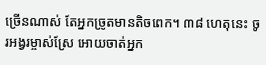ច្រើនណាស់ តែអ្នកច្រូតមានតិចពេក។ ៣៨ ហេតុនេះ ចូរអង្វរម្ចាស់ស្រែ អោយចាត់អ្នក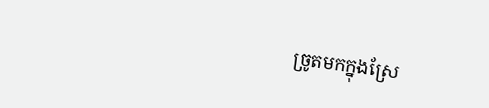ច្រូតមកក្នុងស្រែ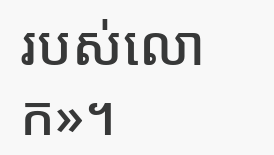របស់លោក»។